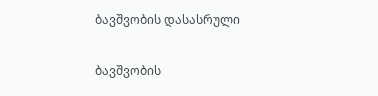ბავშვობის დასასრული


ბავშვობის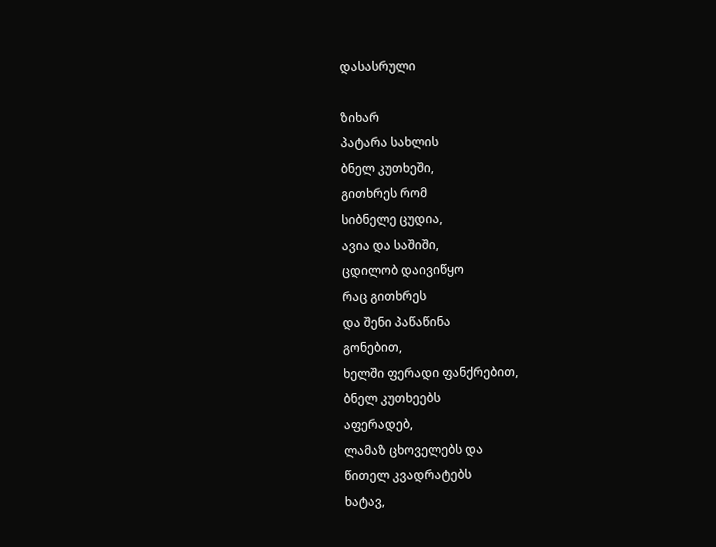დასასრული

ზიხარ
პატარა სახლის
ბნელ კუთხეში,
გითხრეს რომ
სიბნელე ცუდია,
ავია და საშიში,
ცდილობ დაივიწყო
რაც გითხრეს
და შენი პაწაწინა
გონებით,
ხელში ფერადი ფანქრებით,
ბნელ კუთხეებს
აფერადებ,
ლამაზ ცხოველებს და
წითელ კვადრატებს
ხატავ,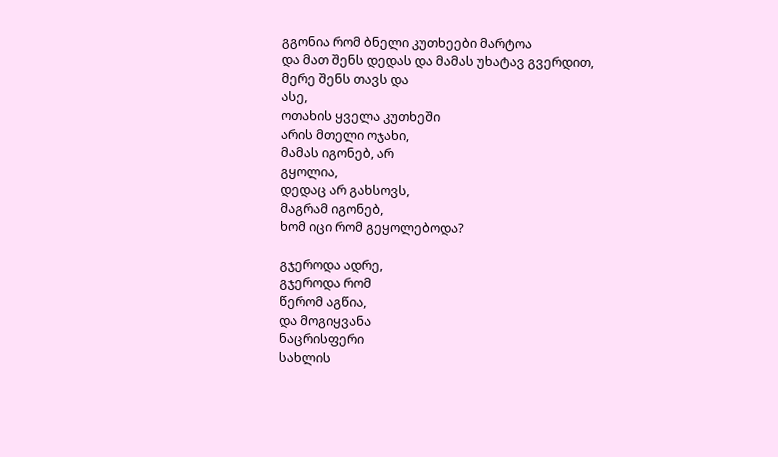გგონია რომ ბნელი კუთხეები მარტოა
და მათ შენს დედას და მამას უხატავ გვერდით,
მერე შენს თავს და
ასე,
ოთახის ყველა კუთხეში
არის მთელი ოჯახი,
მამას იგონებ, არ
გყოლია,
დედაც არ გახსოვს,
მაგრამ იგონებ,
ხომ იცი რომ გეყოლებოდა?

გჯეროდა ადრე,
გჯეროდა რომ
წერომ აგწია,
და მოგიყვანა
ნაცრისფერი
სახლის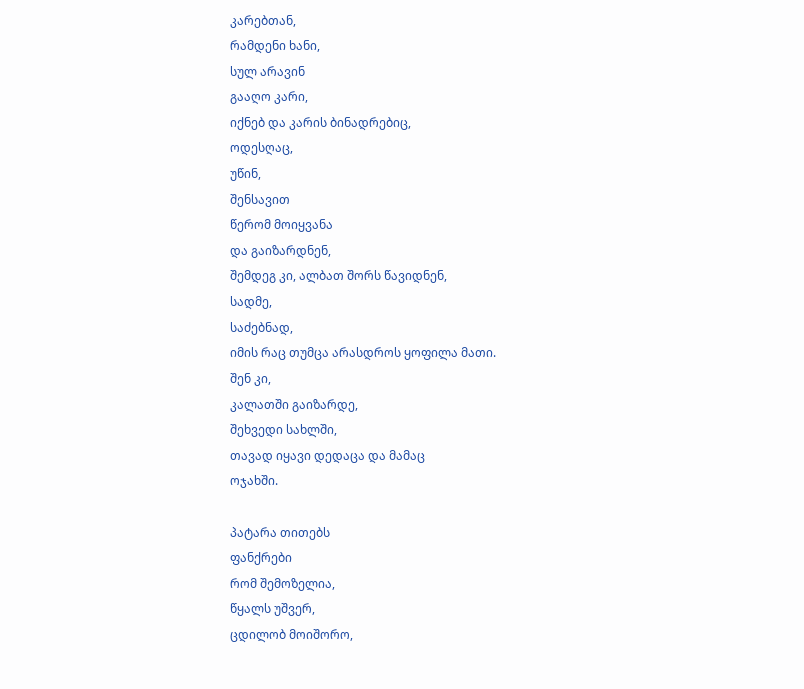კარებთან,
რამდენი ხანი,
სულ არავინ
გააღო კარი,
იქნებ და კარის ბინადრებიც,
ოდესღაც,
უწინ,
შენსავით
წერომ მოიყვანა
და გაიზარდნენ,
შემდეგ კი, ალბათ შორს წავიდნენ,
სადმე,
საძებნად,
იმის რაც თუმცა არასდროს ყოფილა მათი.
შენ კი,
კალათში გაიზარდე,
შეხვედი სახლში,
თავად იყავი დედაცა და მამაც
ოჯახში.

პატარა თითებს
ფანქრები
რომ შემოზელია,
წყალს უშვერ,
ცდილობ მოიშორო,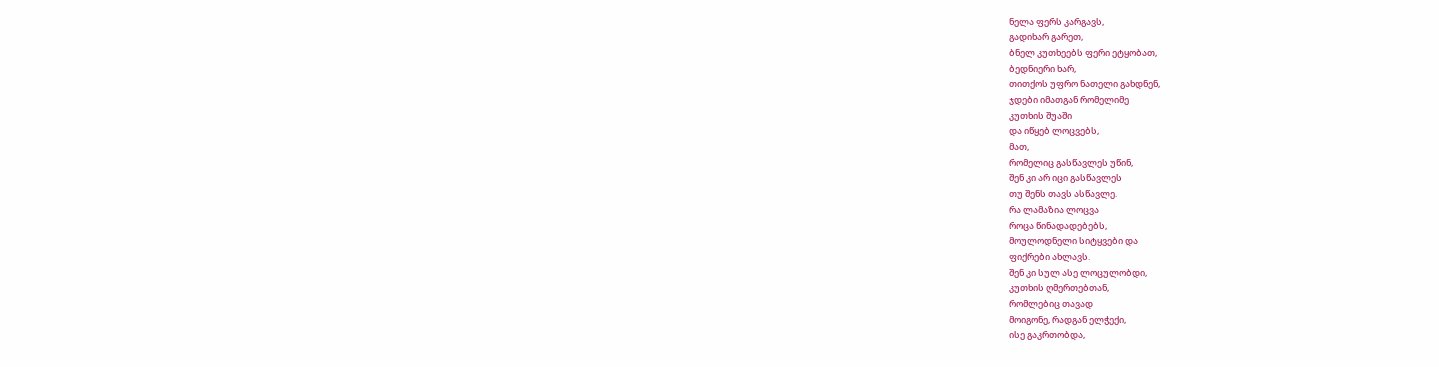ნელა ფერს კარგავს,
გადიხარ გარეთ,
ბნელ კუთხეებს ფერი ეტყობათ,
ბედნიერი ხარ,
თითქოს უფრო ნათელი გახდნენ,
ჯდები იმათგან რომელიმე
კუთხის შუაში
და იწყებ ლოცვებს,
მათ,
რომელიც გასწავლეს უწინ,
შენ კი არ იცი გასწავლეს
თუ შენს თავს ასწავლე.
რა ლამაზია ლოცვა
როცა წინადადებებს,
მოულოდნელი სიტყვები და
ფიქრები ახლავს.
შენ კი სულ ასე ლოცულობდი,
კუთხის ღმერთებთან,
რომლებიც თავად
მოიგონე, რადგან ელჭექი,
ისე გაკრთობდა,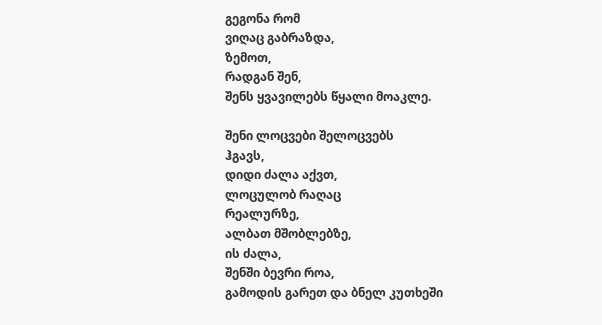გეგონა რომ
ვიღაც გაბრაზდა,
ზემოთ,
რადგან შენ,
შენს ყვავილებს წყალი მოაკლე.

შენი ლოცვები შელოცვებს
ჰგავს,
დიდი ძალა აქვთ,
ლოცულობ რაღაც
რეალურზე,
ალბათ მშობლებზე,
ის ძალა,
შენში ბევრი როა,
გამოდის გარეთ და ბნელ კუთხეში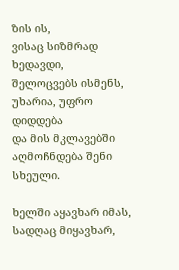ზის ის,
ვისაც სიზმრად
ხედავდი,
შელოცვებს ისმენს,
უხარია, უფრო დიდდება
და მის მკლავებში აღმოჩნდება შენი სხეული.

ხელში აყავხარ იმას,
სადღაც მიყავხარ,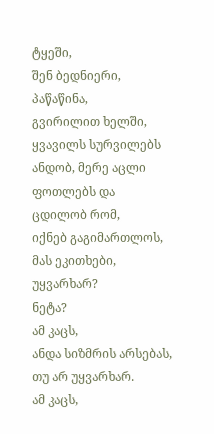ტყეში,
შენ ბედნიერი,
პაწაწინა,
გვირილით ხელში,
ყვავილს სურვილებს
ანდობ, მერე აცლი
ფოთლებს და
ცდილობ რომ,
იქნებ გაგიმართლოს,
მას ეკითხები,
უყვარხარ?
ნეტა?
ამ კაცს,
ანდა სიზმრის არსებას,
თუ არ უყვარხარ.
ამ კაცს,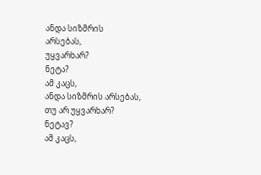ანდა სიზმრის
არსებას,
უყვარხარ?
ნეტა?
ამ კაცს,
ანდა სიზმრის არსებას,
თუ არ უყვარხარ?
ნეტავ?
ამ კაცს,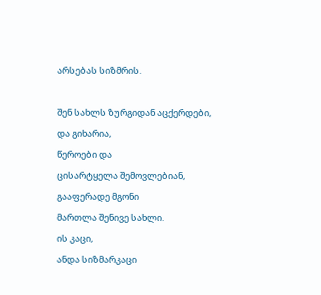არსებას სიზმრის.

შენ სახლს ზურგიდან აცქერდები,
და გიხარია,
წეროები და
ცისარტყელა შემოვლებიან,
გააფერადე მგონი
მართლა შენივე სახლი.
ის კაცი,
ანდა სიზმარკაცი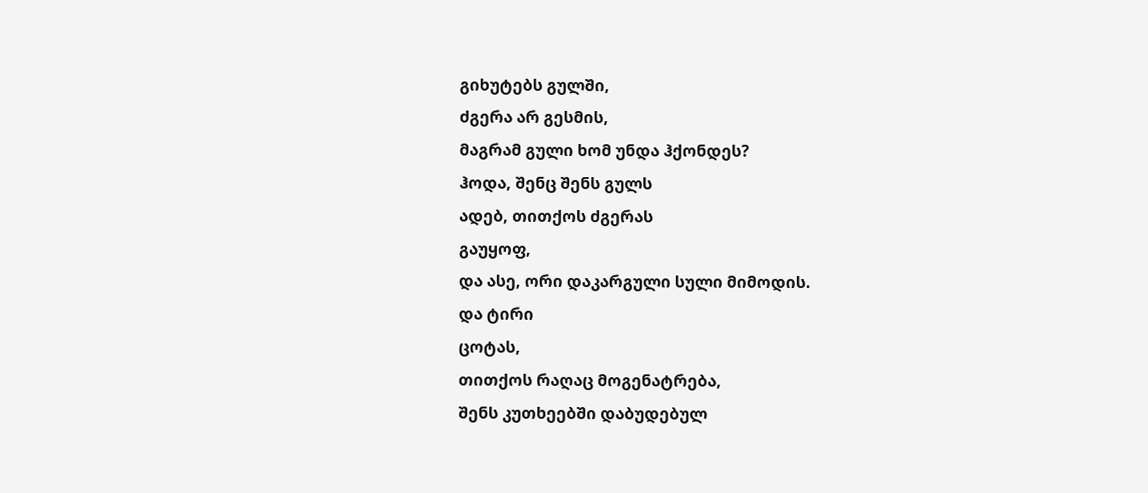გიხუტებს გულში,
ძგერა არ გესმის,
მაგრამ გული ხომ უნდა ჰქონდეს?
ჰოდა, შენც შენს გულს
ადებ, თითქოს ძგერას
გაუყოფ,
და ასე, ორი დაკარგული სული მიმოდის.
და ტირი
ცოტას,
თითქოს რაღაც მოგენატრება,
შენს კუთხეებში დაბუდებულ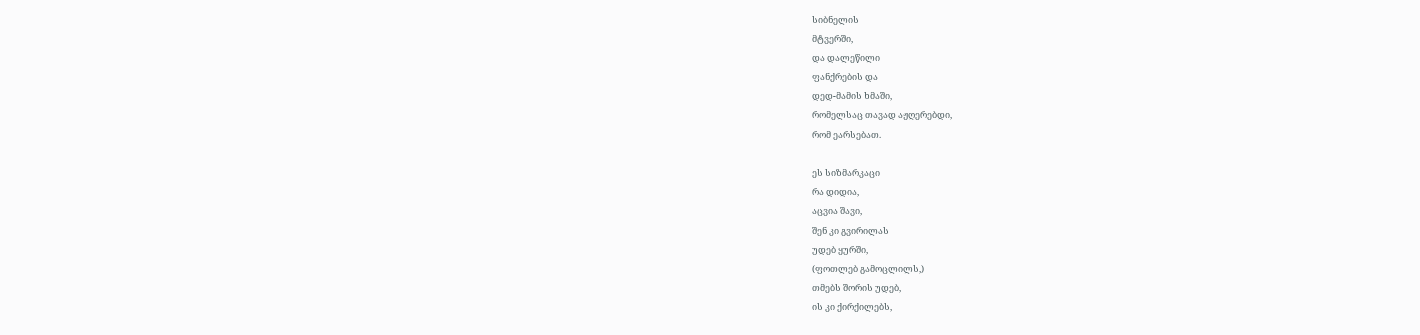სიბნელის
მტვერში,
და დალეწილი
ფანქრების და
დედ-მამის ხმაში,
რომელსაც თავად აჟღერებდი,
რომ ეარსებათ.

ეს სიზმარკაცი
რა დიდია,
აცვია შავი,
შენ კი გვირილას
უდებ ყურში,
(ფოთლებ გამოცლილს,)
თმებს შორის უდებ,
ის კი ქირქილებს,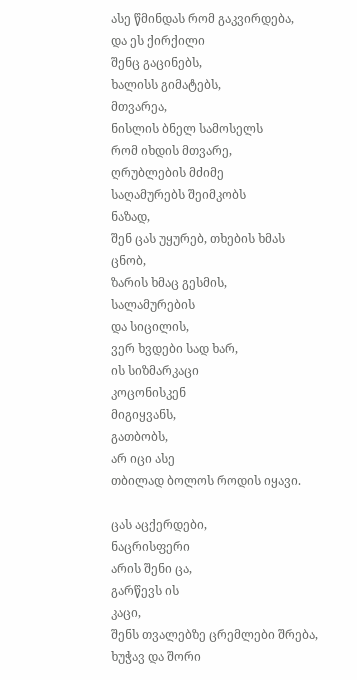ასე წმინდას რომ გაკვირდება,
და ეს ქირქილი
შენც გაცინებს,
ხალისს გიმატებს,
მთვარეა,
ნისლის ბნელ სამოსელს
რომ იხდის მთვარე,
ღრუბლების მძიმე
საღამურებს შეიმკობს
ნაზად,
შენ ცას უყურებ, თხების ხმას
ცნობ,
ზარის ხმაც გესმის,
სალამურების
და სიცილის,
ვერ ხვდები სად ხარ,
ის სიზმარკაცი
კოცონისკენ
მიგიყვანს,
გათბობს,
არ იცი ასე
თბილად ბოლოს როდის იყავი.

ცას აცქერდები,
ნაცრისფერი
არის შენი ცა,
გარწევს ის
კაცი,
შენს თვალებზე ცრემლები შრება,
ხუჭავ და შორი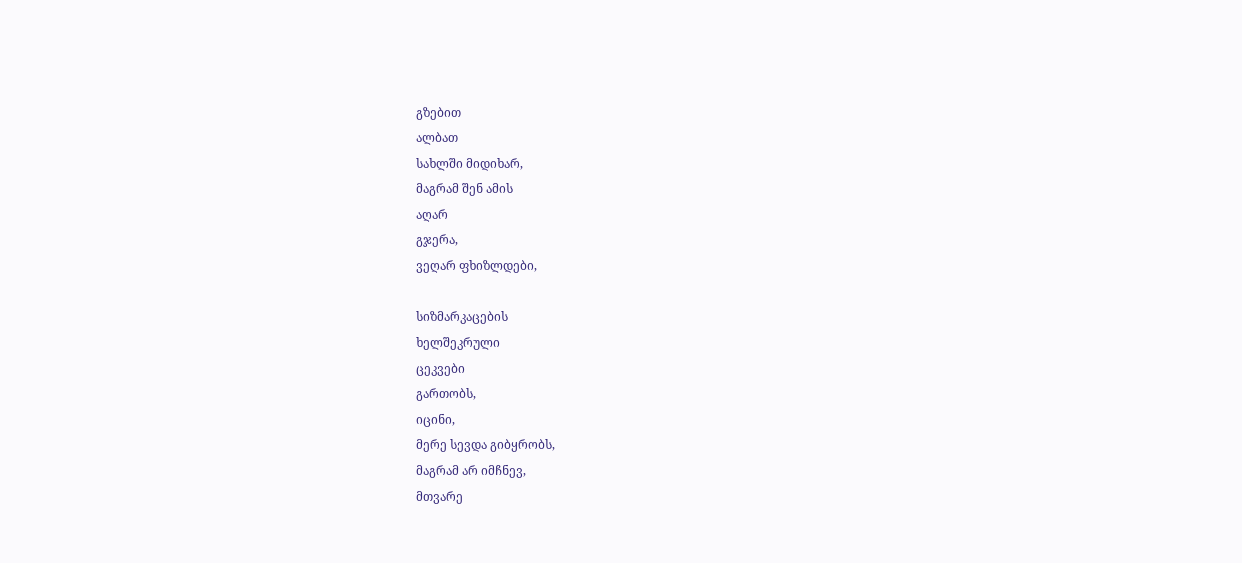გზებით
ალბათ
სახლში მიდიხარ,
მაგრამ შენ ამის
აღარ
გჯერა,
ვეღარ ფხიზლდები,

სიზმარკაცების
ხელშეკრული
ცეკვები
გართობს,
იცინი,
მერე სევდა გიბყრობს,
მაგრამ არ იმჩნევ,
მთვარე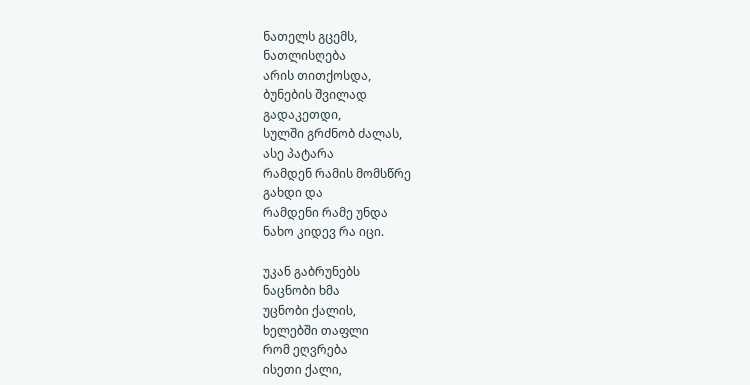ნათელს გცემს,
ნათლისღება
არის თითქოსდა,
ბუნების შვილად
გადაკეთდი,
სულში გრძნობ ძალას,
ასე პატარა
რამდენ რამის მომსწრე
გახდი და
რამდენი რამე უნდა
ნახო კიდევ რა იცი.

უკან გაბრუნებს
ნაცნობი ხმა
უცნობი ქალის,
ხელებში თაფლი
რომ ეღვრება
ისეთი ქალი,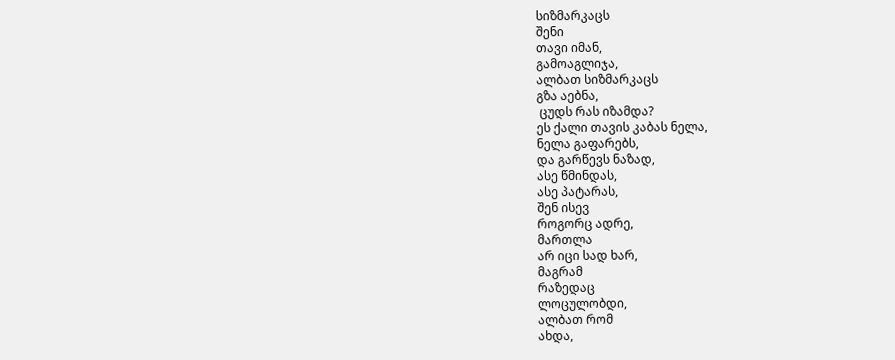სიზმარკაცს
შენი
თავი იმან,
გამოაგლიჯა,
ალბათ სიზმარკაცს
გზა აებნა,
 ცუდს რას იზამდა?
ეს ქალი თავის კაბას ნელა,
ნელა გაფარებს,
და გარწევს ნაზად,
ასე წმინდას,
ასე პატარას,
შენ ისევ
როგორც ადრე,
მართლა
არ იცი სად ხარ,
მაგრამ
რაზედაც
ლოცულობდი,
ალბათ რომ
ახდა,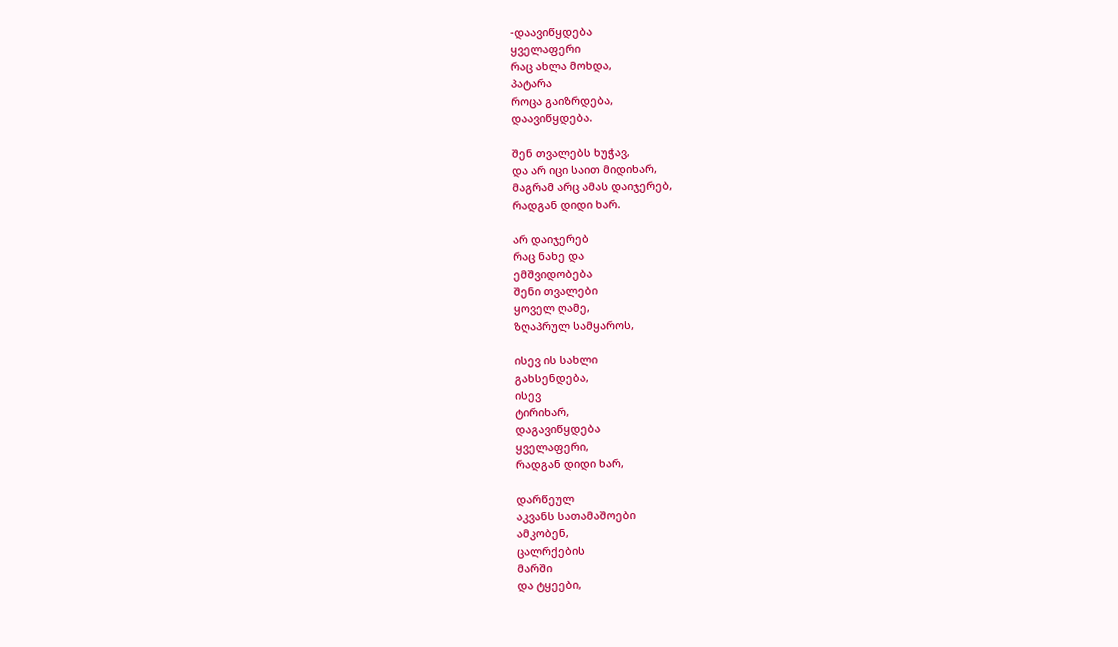-დაავიწყდება
ყველაფერი
რაც ახლა მოხდა,
პატარა
როცა გაიზრდება,
დაავიწყდება.

შენ თვალებს ხუჭავ,
და არ იცი საით მიდიხარ,
მაგრამ არც ამას დაიჯერებ,
რადგან დიდი ხარ.

არ დაიჯერებ
რაც ნახე და
ემშვიდობება
შენი თვალები
ყოველ ღამე,
ზღაპრულ სამყაროს,

ისევ ის სახლი
გახსენდება,
ისევ
ტირიხარ,
დაგავიწყდება
ყველაფერი,
რადგან დიდი ხარ,

დარწეულ
აკვანს სათამაშოები
ამკობენ,
ცალრქების
მარში
და ტყეები,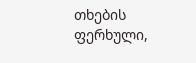თხების
ფერხული,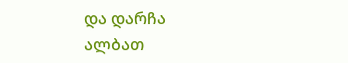და დარჩა
ალბათ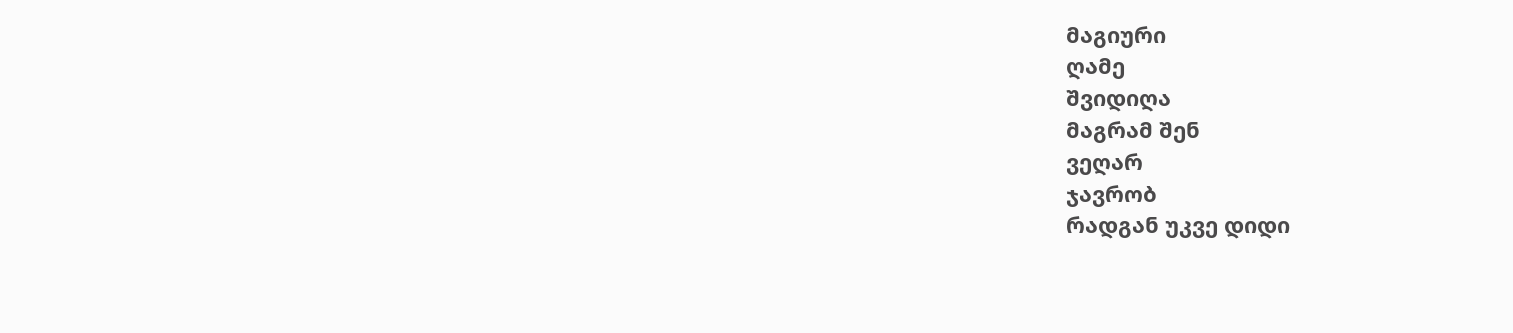მაგიური
ღამე
შვიდიღა
მაგრამ შენ
ვეღარ
ჯავრობ
რადგან უკვე დიდი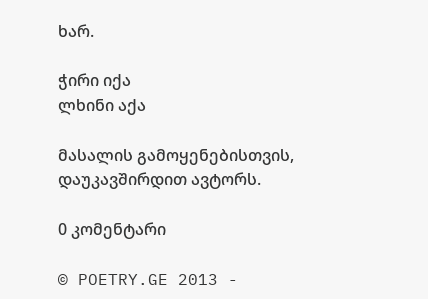ხარ.

ჭირი იქა
ლხინი აქა

მასალის გამოყენებისთვის, დაუკავშირდით ავტორს.

0 კომენტარი

© POETRY.GE 2013 -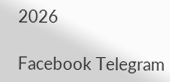2026

Facebook Telegram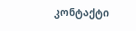კონტაქტი